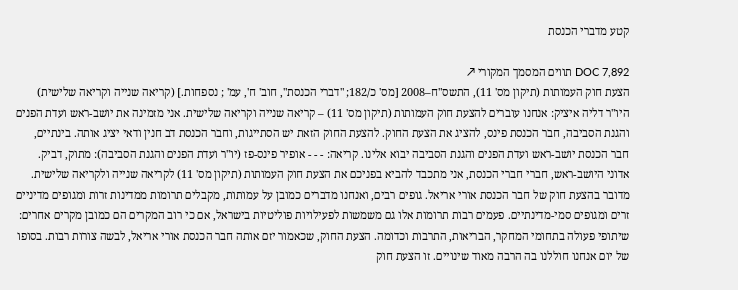קטע מדברי הכנסת

DOC 7,892 תווים המסמך המקורי ↗
הצעת חוק העמותות (תיקון מס' 11), התשס"ח–2008 [מס' כ/182; "דברי הכנסת", חוב' ח', עמ' ; נספחות.] (קריאה שנייה וקריאה שלישית) היו"ר דליה איציק: אנחנו עוברים להצעת חוק העמותות (תיקון מס' 11) – קריאה שנייה וקריאה שלישית. אני מזמינה את יושב-ראש ועדת הפנים והגנת הסביבה, חבר הכנסת פינס, להציג את הצעת החוק. להצעת החוק הזאת יש הסתייגות, וחבר הכנסת דב חנין ודאי יציג אותה. בינתיים, חבר הכנסת יושב-ראש ועדת הפנים והגנת הסביבה יבוא אלינו. קריאה: - - - אופיר פינס-פז (יו"ר ועדת הפנים והגנת הסביבה): מתוק, דביק. אדוני היושב-ראש, חברי חברי הכנסת, אני מתכבד להביא בפניכם את הצעת חוק העמותות (תיקון מס' 11) לקריאה שנייה ולקריאה שלישית. מדובר בהצעת חוק של חבר הכנסת אורי אריאל. גופים רבים, ואנחנו מדברים כמובן על עמותות, מקבלים תרומות ממדינות זרות ומגופים מדיניים זרים ומגופים סמי-מדינתיים. פעמים רבות תרומות אלו גם משמשות לפעילויות פוליטיות בישראל, אם כי רוב המקרים הם כמובן מקרים אחרים: שיתופי פעולה בתחומי המחקר, הבריאות, התרבות וכדומה. הצעת החוק, שכאמור יזם אותה חבר הכנסת אורי אריאל, לבשה צורות רבות. בסופו של יום אנחנו חוללנו בה הרבה מאוד שינויים. זו הצעת חוק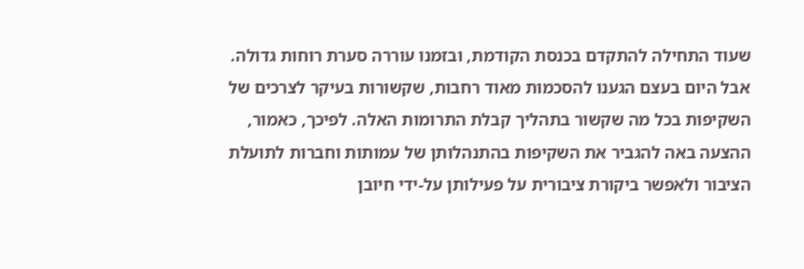שעוד התחילה להתקדם בכנסת הקודמת, ובזמנו עוררה סערת רוחות גדולה. אבל היום בעצם הגענו להסכמות מאוד רחבות, שקשורות בעיקר לצרכים של השקיפות בכל מה שקשור בתהליך קבלת התרומות האלה. לפיכך, כאמור, ההצעה באה להגביר את השקיפות בהתנהלותן של עמותות וחברות לתועלת הציבור ולאפשר ביקורת ציבורית על פעילותן על-ידי חיובן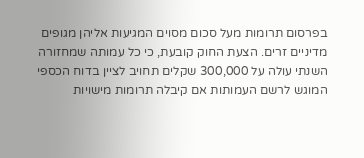בפרסום תרומות מעל סכום מסוים המגיעות אליהן מגופים מדיניים זרים. הצעת החוק קובעת, כי כל עמותה שמחזורה השנתי עולה על 300,000 שקלים תחויב לציין בדוח הכספי המוגש לרשם העמותות אם קיבלה תרומות מישויות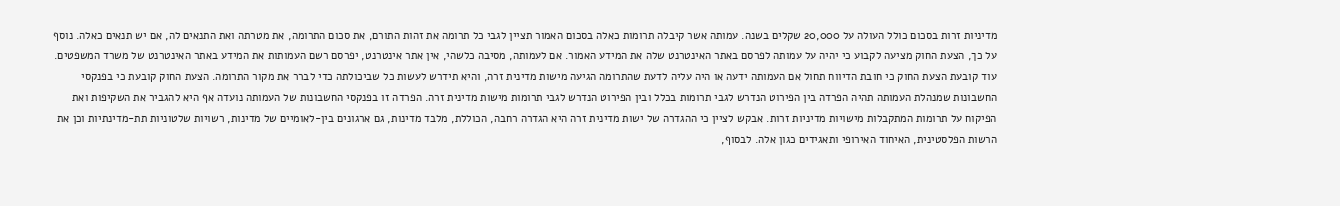מדיניות זרות בסכום כולל העולה על 20,000 שקלים בשנה. עמותה אשר קיבלה תרומות כאלה בסכום האמור תציין לגבי כל תרומה את זהות התורם, את סכום התרומה, את מטרתה ואת התנאים לה, אם יש תנאים כאלה. נוסף על כך, הצעת החוק מציעה לקבוע כי יהיה על עמותה לפרסם באתר האינטרנט שלה את המידע האמור. אם לעמותה, מסיבה כלשהי, אין אתר אינטרנט, יפרסם רשם העמותות את המידע באתר האינטרנט של משרד המשפטים. עוד קובעת הצעת החוק כי חובת הדיווח תחול אם העמותה ידעה או היה עליה לדעת שהתרומה הגיעה מישות מדינית זרה, והיא תידרש לעשות כל שביכולתה כדי לברר את מקור התרומה. הצעת החוק קובעת כי בפנקסי החשבונות שמנהלת העמותה תהיה הפרדה בין הפירוט הנדרש לגבי תרומות בכלל ובין הפירוט הנדרש לגבי תרומות מישות מדינית זרה. הפרדה זו בפנקסי החשבונות של העמותה נועדה אף היא להגביר את השקיפות ואת הפיקוח על תרומות המתקבלות מישויות מדיניות זרות. אבקש לציין כי ההגדרה של ישות מדינית זרה היא הגדרה רחבה, הכוללת, מלבד מדינות, גם ארגונים בין-לאומיים של מדינות, רשויות שלטוניות תת-מדינתיות וכן את הרשות הפלסטינית, האיחוד האירופי ותאגידים כגון אלה. לבסוף,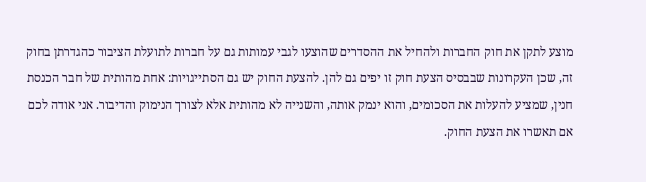מוצע לתקן את חוק החברות ולהחיל את ההסדרים שהוצעו לגבי עמותות גם על חברות לתועלת הציבור כהגדרתן בחוק זה, שכן העקרונות שבבסיס הצעת חוק זו יפים גם להן. להצעת החוק יש גם הסתייגויות: אחת מהותית של חבר הכנסת חנין, שמציע להעלות את הסכומים, והוא ינמק אותה, והשנייה לא מהותית אלא לצורך הנימוק והדיבור. אני אודה לכם אם תאשרו את הצעת החוק.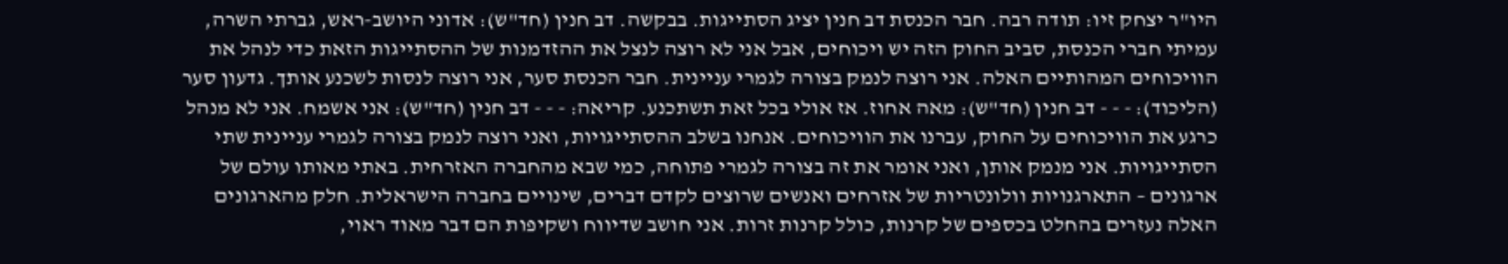היו"ר יצחק זיו: תודה רבה. חבר הכנסת דב חנין יציג הסתייגות. בבקשה. דב חנין (חד"ש): אדוני היושב-ראש, גברתי השרה, עמיתי חברי הכנסת, סביב החוק הזה יש ויכוחים, אבל אני לא רוצה לנצל את ההזדמנות של ההסתייגות הזאת כדי לנהל את הוויכוחים המהותיים האלה. אני רוצה לנמק בצורה לגמרי עניינית. חבר הכנסת סער, אני רוצה לנסות לשכנע אותך. גדעון סער (הליכוד): - - - דב חנין (חד"ש): מאה אחוז. אז אולי בכל זאת תשתכנע. קריאה: - - - דב חנין (חד"ש): אני אשמח. אני לא מנהל כרגע את הוויכוחים על החוק, עברנו את הוויכוחים. אנחנו בשלב ההסתייגויות, ואני רוצה לנמק בצורה לגמרי עניינית שתי הסתייגויות. אני מנמק אותן, ואני אומר את זה בצורה לגמרי פתוחה, כמי שבא מהחברה האזרחית. באתי מאותו עולם של ארגונים – התארגנויות וולונטריות של אזרחים ואנשים שרוצים לקדם דברים, שינויים בחברה הישראלית. חלק מהארגונים האלה נעזרים בהחלט בכספים של קרנות, כולל קרנות זרות. אני חושב שדיווח ושקיפות הם דבר מאוד ראוי,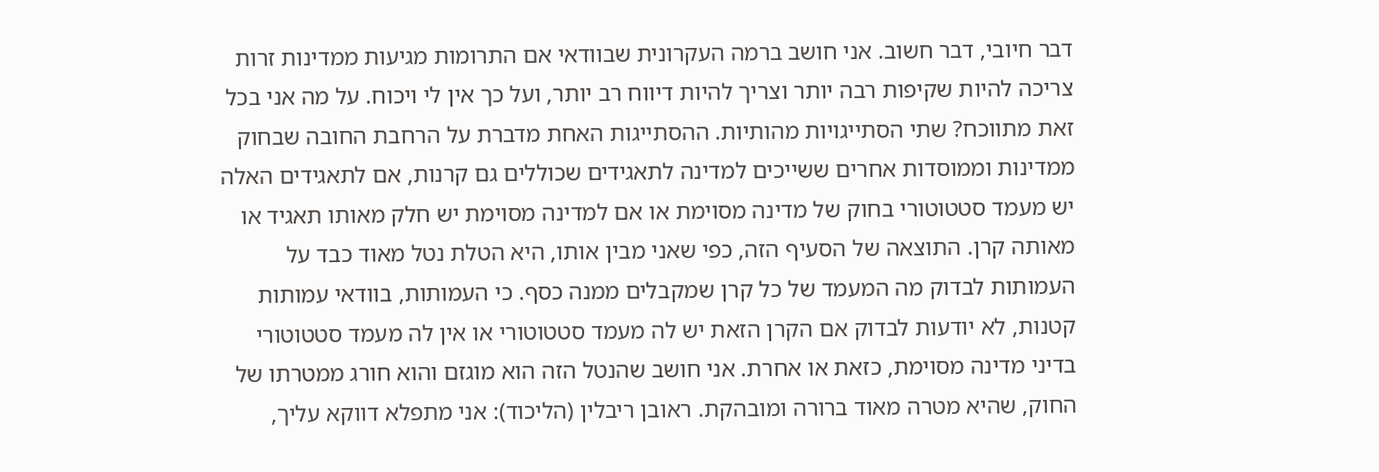דבר חיובי, דבר חשוב. אני חושב ברמה העקרונית שבוודאי אם התרומות מגיעות ממדינות זרות צריכה להיות שקיפות רבה יותר וצריך להיות דיווח רב יותר, ועל כך אין לי ויכוח. על מה אני בכל זאת מתווכח? שתי הסתייגויות מהותיות. ההסתייגות האחת מדברת על הרחבת החובה שבחוק ממדינות וממוסדות אחרים ששייכים למדינה לתאגידים שכוללים גם קרנות, אם לתאגידים האלה יש מעמד סטטוטורי בחוק של מדינה מסוימת או אם למדינה מסוימת יש חלק מאותו תאגיד או מאותה קרן. התוצאה של הסעיף הזה, כפי שאני מבין אותו, היא הטלת נטל מאוד כבד על העמותות לבדוק מה המעמד של כל קרן שמקבלים ממנה כסף. כי העמותות, בוודאי עמותות קטנות, לא יודעות לבדוק אם הקרן הזאת יש לה מעמד סטטוטורי או אין לה מעמד סטטוטורי בדיני מדינה מסוימת, כזאת או אחרת. אני חושב שהנטל הזה הוא מוגזם והוא חורג ממטרתו של החוק, שהיא מטרה מאוד ברורה ומובהקת. ראובן ריבלין (הליכוד): אני מתפלא דווקא עליך,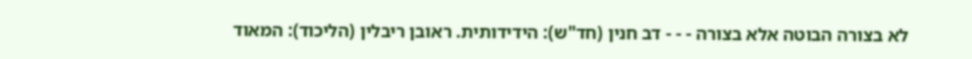לא בצורה הבוטה אלא בצורה - - - דב חנין (חד"ש): הידידותית. ראובן ריבלין (הליכוד): המאוד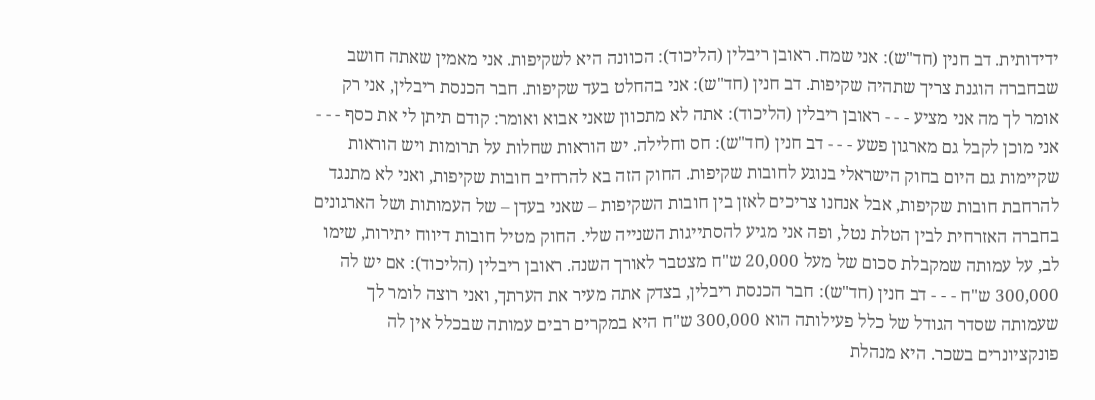ידידותית. דב חנין (חד"ש): אני שמח. ראובן ריבלין (הליכוד): הכוונה היא לשקיפות. אני מאמין שאתה חושב שבחברה הוגנת צריך שתהיה שקיפות. דב חנין (חד"ש): אני בהחלט בעד שקיפות. חבר הכנסת ריבלין, אני רק אומר לך מה אני מציע - - - ראובן ריבלין (הליכוד): אתה לא מתכוון שאני אבוא ואומר: קודם תיתן לי את כסף - - - אני מוכן לקבל גם מארגון פשע - - - דב חנין (חד"ש): חס וחלילה. יש הוראות שחלות על תרומות ויש הוראות שקיימות גם היום בחוק הישראלי בנוגע לחובות שקיפות. החוק הזה בא להרחיב חובות שקיפות, ואני לא מתנגד להרחבת חובות שקיפות, אבל אנחנו צריכים לאזן בין חובות השקיפות – שאני בעדן – של העמותות ושל הארגונים בחברה האזרחית לבין הטלת נטל, ופה אני מגיע להסתייגות השנייה שלי. החוק מטיל חובות דיווח יתירות, שימו לב, על עמותה שמקבלת סכום של מעל 20,000 ש"ח מצטבר לאורך השנה. ראובן ריבלין (הליכוד): אם יש לה 300,000 ש"ח - - - דב חנין (חד"ש): חבר הכנסת ריבלין, בצדק אתה מעיר את הערתך, ואני רוצה לומר לך שעמותה שסדר הגודל של כלל פעילותה הוא 300,000 ש"ח היא במקרים רבים עמותה שבכלל אין לה פונקציונרים בשכר. היא מנהלת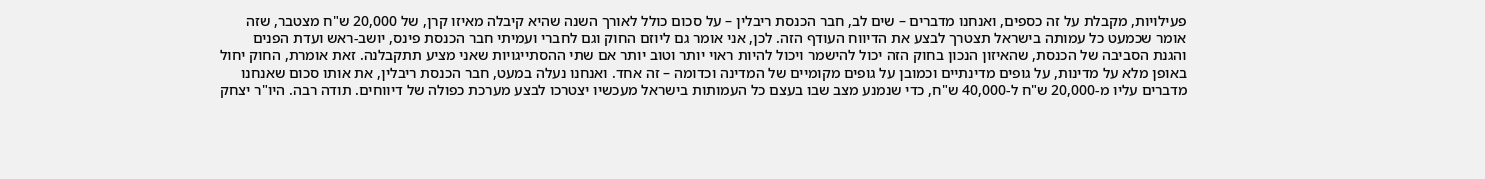פעילויות, מקבלת על זה כספים, ואנחנו מדברים – שים לב, חבר הכנסת ריבלין – על סכום כולל לאורך השנה שהיא קיבלה מאיזו קרן, של 20,000 ש"ח מצטבר, שזה אומר שכמעט כל עמותה בישראל תצטרך לבצע את הדיווח העודף הזה. לכן, אני אומר גם ליוזם החוק וגם לחברי ועמיתי חבר הכנסת פינס, יושב-ראש ועדת הפנים והגנת הסביבה של הכנסת, שהאיזון הנכון בחוק הזה יכול להישמר ויכול להיות ראוי יותר וטוב יותר אם שתי ההסתייגויות שאני מציע תתקבלנה. זאת אומרת, החוק יחול באופן מלא על מדינות, על גופים מדינתיים וכמובן על גופים מקומיים של המדינה וכדומה – זה אחד. ואנחנו נעלה במעט, חבר הכנסת ריבלין, את אותו סכום שאנחנו מדברים עליו מ-20,000 ש"ח ל-40,000 ש"ח, כדי שנמנע מצב שבו בעצם כל העמותות בישראל מעכשיו יצטרכו לבצע מערכת כפולה של דיווחים. תודה רבה. היו"ר יצחק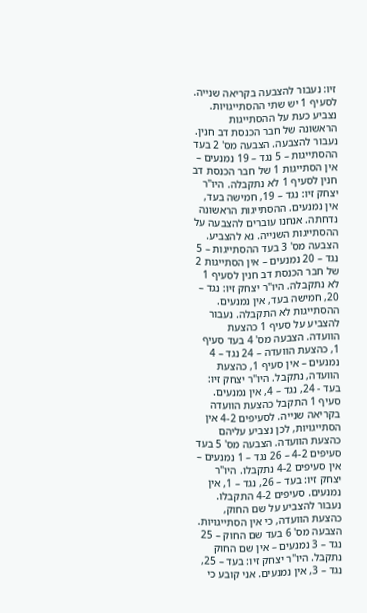זיו: נעבור להצבעה בקריאה שנייה. לסעיף 1 יש שתי ההסתייגויות. נצביע כעת על ההסתייגות הראשונה של חבר הכנסת דב חנין. נעבור להצבעה. הצבעה מס' 2 בעד ההסתייגות – 5 נגד – 19 נמנעים – אין הסתייגות 1 של חבר הכנסת דב חנין לסעיף 1 לא נתקבלה. היו"ר יצחק זיו: נגד – 19, חמישה בעד, אין נמנעים. ההסתייגות הראשונה נדחתה. אנחנו עוברים להצבעה על ההסתייגות השנייה. נא להצביע. הצבעה מס' 3 בעד ההסתייגות – 5 נגד – 20 נמנעים – אין הסתייגות 2 של חבר הכנסת דב חנין לסעיף 1 לא נתקבלה. היו"ר יצחק זיו: נגד – 20, חמישה בעד, אין נמנעים. ההסתייגות לא התקבלה. נעבור להצביע על סעיף 1 כהצעת הוועדה. הצבעה מס' 4 בעד סעיף 1, כהצעת הוועדה – 24 נגד – 4 נמנעים – אין סעיף 1, כהצעת הוועדה, נתקבל. היו"ר יצחק זיו: בעד - 24, נגד – 4, אין נמנעים. סעיף 1 התקבל כהצעת הוועדה בקריאה שנייה. לסעיפים 4-2 אין הסתייגויות, לכן נצביע עליהם כהצעת הוועדה. הצבעה מס' 5 בעד סעיפים 4-2 – 26 נגד – 1 נמנעים – אין סעיפים 4-2 נתקבלו. היו"ר יצחק זיו: בעד – 26, נגד – 1, אין נמנעים. סעיפים 4-2 התקבלו. נעבור להצביע על שם החוק, כהצעת הוועדה, כי אין הסתייגויות. הצבעה מס' 6 בעד שם החוק – 25 נגד – 3 נמנעים – אין שם החוק נתקבל. היו"ר יצחק זיו: בעד – 25, נגד – 3, אין נמנעים. אני קובע כי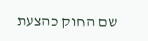שם החוק כהצעת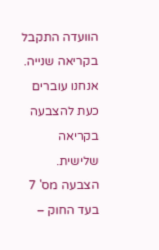הוועדה התקבל בקריאה שנייה. אנחנו עוברים כעת להצבעה בקריאה שלישית. הצבעה מס' 7 בעד החוק –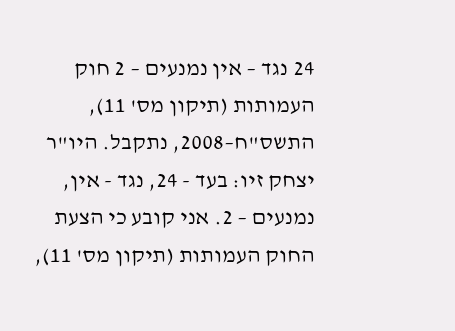24 נגד – אין נמנעים – 2 חוק העמותות (תיקון מס' 11), התשס"ח–2008, נתקבל. היו"ר יצחק זיו: בעד - 24, נגד - אין, נמנעים – 2. אני קובע כי הצעת החוק העמותות (תיקון מס' 11),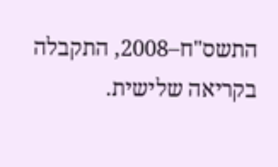התשס"ח–2008, התקבלה בקריאה שלישית.